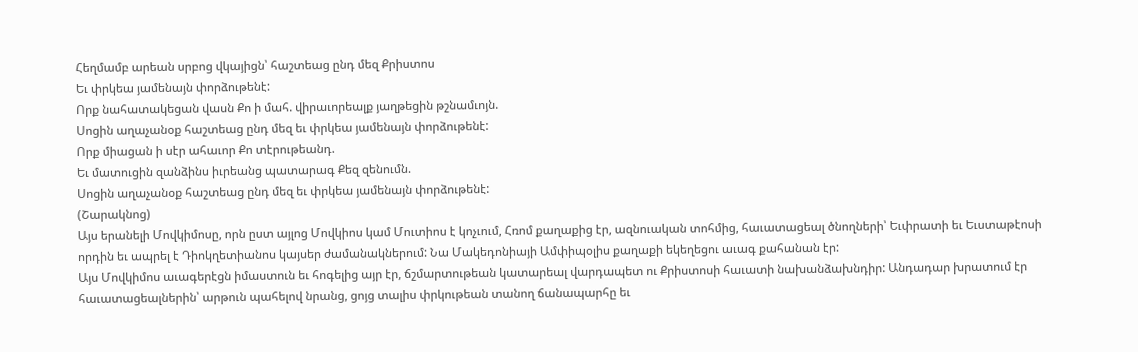Հեղմամբ արեան սրբոց վկայիցն՝ հաշտեաց ընդ մեզ Քրիստոս
Եւ փրկեա յամենայն փորձութենէ:
Որք նահատակեցան վասն Քո ի մահ. վիրաւորեալք յաղթեցին թշնամւոյն.
Սոցին աղաչանօք հաշտեաց ընդ մեզ եւ փրկեա յամենայն փորձութենէ:
Որք միացան ի սէր ահաւոր Քո տէրութեանդ.
Եւ մատուցին զանձինս իւրեանց պատարագ Քեզ զենումն.
Սոցին աղաչանօք հաշտեաց ընդ մեզ եւ փրկեա յամենայն փորձութենէ:
(Շարակնոց)
Այս երանելի Մովկիմոսը, որն ըստ այլոց Մովկիոս կամ Մուտիոս է կոչւում, Հռոմ քաղաքից էր, ազնուական տոհմից, հաւատացեալ ծնողների՝ Եւփրատի եւ Եւստաթէոսի որդին եւ ապրել է Դիոկղետիանոս կայսեր ժամանակներում: Նա Մակեդոնիայի Ամփիպօլիս քաղաքի եկեղեցու աւագ քահանան էր:
Այս Մովկիմոս աւագերէցն իմաստուն եւ հոգելից այր էր, ճշմարտութեան կատարեալ վարդապետ ու Քրիստոսի հաւատի նախանձախնդիր: Անդադար խրատում էր հաւատացեալներին՝ արթուն պահելով նրանց, ցոյց տալիս փրկութեան տանող ճանապարհը եւ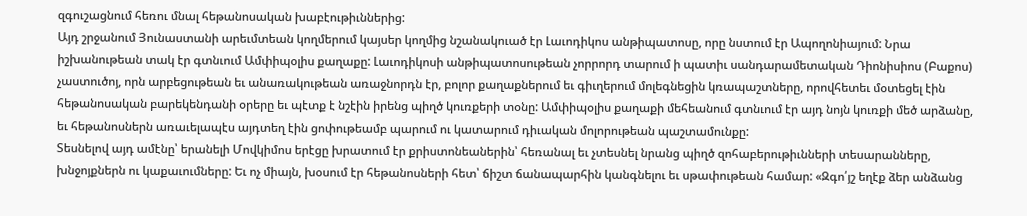զգուշացնում հեռու մնալ հեթանոսական խաբէութիւններից:
Այդ շրջանում Յունաստանի արեւմտեան կողմերում կայսեր կողմից նշանակուած էր Լաւոդիկոս անթիպատոսը, որը նստում էր Ապողոնիայում: Նրա իշխանութեան տակ էր գտնւում Ամփիպօլիս քաղաքը: Լաւոդիկոսի անթիպատոսութեան չորրորդ տարում ի պատիւ սանդարամետական Դիոնիսիոս (Բաքոս) չաստուծոյ, որն արբեցութեան եւ անառակութեան առաջնորդն էր, բոլոր քաղաքներում եւ գիւղերում մոլեգնեցին կռապաշտները, որովհետեւ մօտեցել էին հեթանոսական բարեկենդանի օրերը եւ պէտք է նշէին իրենց պիղծ կուռքերի տօնը: Ամփիպօլիս քաղաքի մեհեանում գտնւում էր այդ նոյն կուռքի մեծ արձանը, եւ հեթանոսներն առաւելապէս այդտեղ էին ցոփութեամբ պարում ու կատարում դիւական մոլորութեան պաշտամունքը:
Տեսնելով այդ ամէնը՝ երանելի Մովկիմոս երէցը խրատում էր քրիստոնեաներին՝ հեռանալ եւ չտեսնել նրանց պիղծ զոհաբերութիւնների տեսարանները, խնջոյքներն ու կաքաւումները: Եւ ոչ միայն, խօսում էր հեթանոսների հետ՝ ճիշտ ճանապարհին կանգնելու եւ սթափութեան համար: «Զգո՛յշ եղէք ձեր անձանց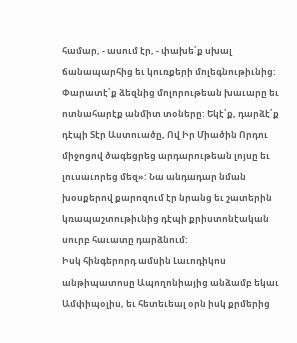համար, - ասում էր, - փախե՛ք սխալ ճանապարհից եւ կուռքերի մոլեգնութիւնից: Փարատէ՛ք ձեզնից մոլորութեան խաւարը եւ ոտնահարէք անմիտ տօները: Եկէ՛ք, դարձէ՛ք դէպի Տէր Աստուածը, Ով Իր Միածին Որդու միջոցով ծագեցրեց արդարութեան լոյսը եւ լուսաւորեց մեզ»: Նա անդադար նման խօսքերով քարոզում էր նրանց եւ շատերին կռապաշտութիւնից դէպի քրիստոնէական սուրբ հաւատը դարձնում:
Իսկ հինգերորդ ամսին Լաւոդիկոս անթիպատոսը Ապողոնիայից անձամբ եկաւ Ամփիպօլիս, եւ հետեւեալ օրն իսկ քրմերից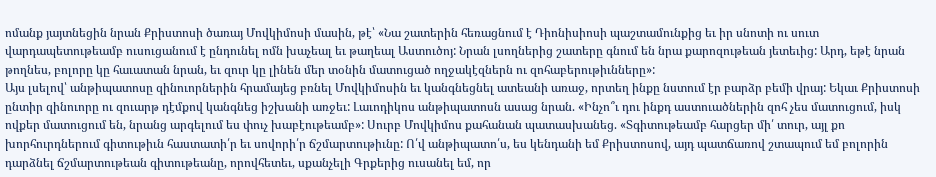ոմանք յայտնեցին նրան Քրիստոսի ծառայ Մովկիմոսի մասին, թէ՝ «Նա շատերին հեռացնում է Դիոնիսիոսի պաշտամունքից եւ իր սնոտի ու սուտ վարդապետութեամբ ուսուցանում է ընդունել ոմն խաչեալ եւ թաղեալ Աստուծոյ: Նրան լսողներից շատերը գնում են նրա քարոզութեան յետեւից: Արդ, եթէ նրան թողնես, բոլորը կը հաւատան նրան, եւ զուր կը լինեն մեր տօնին մատուցած ողջակէզներն ու զոհաբերութիւնները»:
Այս լսելով՝ անթիպատոսը զինուորներին հրամայեց բռնել Մովկիմոսին եւ կանգնեցնել ատեանի առաջ, որտեղ ինքը նստում էր բարձր բեմի վրայ: Եկաւ Քրիստոսի ընտիր զինուորը ու զուարթ դէմքով կանգնեց իշխանի առջեւ: Լաւոդիկոս անթիպատոսն ասաց նրան. «Ինչո՞ւ դու ինքդ աստուածներին զոհ չես մատուցում, իսկ ովքեր մատուցում են, նրանց արգելում ես փուչ խաբէութեամբ»: Սուրբ Մովկիմոս քահանան պատասխանեց. «Տգիտութեամբ հարցեր մի՛ տուր, այլ քո խորհուրդներում գիտութիւն հաստատի՛ր եւ սովորի՛ր ճշմարտութիւնը: Ո՛վ անթիպատո՛ս, ես կենդանի եմ Քրիստոսով, այդ պատճառով շտապում եմ բոլորին դարձնել ճշմարտութեան գիտութեանը, որովհետեւ, սքանչելի Գրքերից ուսանել եմ, որ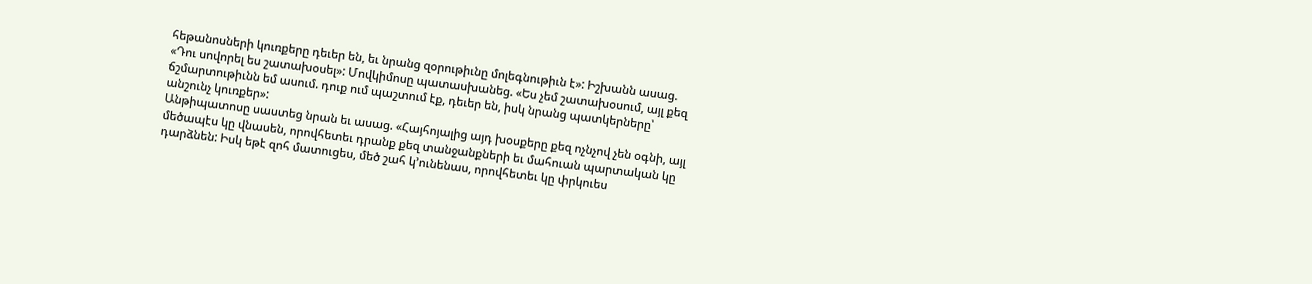հեթանոսների կուռքերը դեւեր են, եւ նրանց զօրութիւնը մոլեգնութիւն է»: Իշխանն ասաց. «Դու սովորել ես շատախօսել»: Մովկիմոսը պատասխանեց. «Ես չեմ շատախօսում, այլ քեզ ճշմարտութիւնն եմ ասում. դուք ում պաշտում էք, դեւեր են, իսկ նրանց պատկերները՝ անշունչ կուռքեր»:
Անթիպատոսը սաստեց նրան եւ ասաց. «Հայհոյալից այդ խօսքերը քեզ ոչնչով չեն օգնի, այլ մեծապէս կը վնասեն, որովհետեւ դրանք քեզ տանջանքների եւ մահուան պարտական կը դարձնեն: Իսկ եթէ զոհ մատուցես, մեծ շահ կ՚ունենաս, որովհետեւ կը փրկուես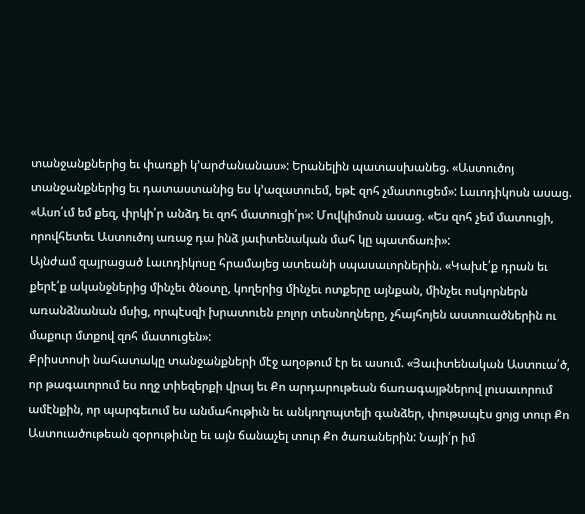տանջանքներից եւ փառքի կ՚արժանանաս»: Երանելին պատասխանեց. «Աստուծոյ տանջանքներից եւ դատաստանից ես կ՚ազատուեմ, եթէ զոհ չմատուցեմ»: Լաւոդիկոսն ասաց. «Ասո՛ւմ եմ քեզ, փրկի՛ր անձդ եւ զոհ մատուցի՛ր»: Մովկիմոսն ասաց. «Ես զոհ չեմ մատուցի, որովհետեւ Աստուծոյ առաջ դա ինձ յաւիտենական մահ կը պատճառի»:
Այնժամ զայրացած Լաւոդիկոսը հրամայեց ատեանի սպասաւորներին. «Կախէ՛ք դրան եւ քերէ՛ք ականջներից մինչեւ ծնօտը, կողերից մինչեւ ոտքերը այնքան, մինչեւ ոսկորներն առանձնանան մսից, որպէսզի խրատուեն բոլոր տեսնողները, չհայհոյեն աստուածներին ու մաքուր մտքով զոհ մատուցեն»:
Քրիստոսի նահատակը տանջանքների մէջ աղօթում էր եւ ասում. «Յաւիտենական Աստուա՛ծ, որ թագաւորում ես ողջ տիեզերքի վրայ եւ Քո արդարութեան ճառագայթներով լուսաւորում ամէնքին, որ պարգեւում ես անմահութիւն եւ անկողոպտելի գանձեր, փութապէս ցոյց տուր Քո Աստուածութեան զօրութիւնը եւ այն ճանաչել տուր Քո ծառաներին: Նայի՛ր իմ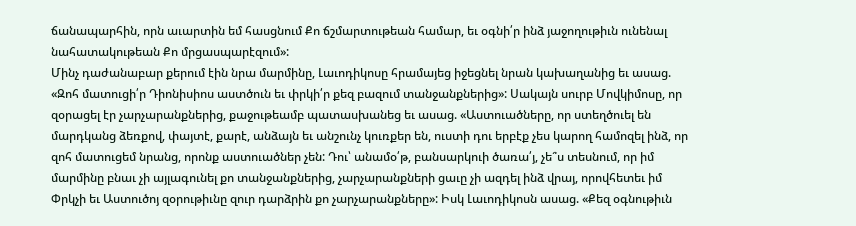ճանապարհին, որն աւարտին եմ հասցնում Քո ճշմարտութեան համար, եւ օգնի՛ր ինձ յաջողութիւն ունենալ նահատակութեան Քո մրցասպարէզում»:
Մինչ դաժանաբար քերում էին նրա մարմինը, Լաւոդիկոսը հրամայեց իջեցնել նրան կախաղանից եւ ասաց. «Զոհ մատուցի՛ր Դիոնիսիոս աստծուն եւ փրկի՛ր քեզ բազում տանջանքներից»: Սակայն սուրբ Մովկիմոսը, որ զօրացել էր չարչարանքներից, քաջութեամբ պատասխանեց եւ ասաց. «Աստուածները, որ ստեղծուել են մարդկանց ձեռքով, փայտէ, քարէ, անձայն եւ անշունչ կուռքեր են, ուստի դու երբէք չես կարող համոզել ինձ, որ զոհ մատուցեմ նրանց, որոնք աստուածներ չեն: Դու՝ անամօ՛թ, բանսարկուի ծառա՛յ, չե՞ս տեսնում, որ իմ մարմինը բնաւ չի այլագունել քո տանջանքներից, չարչարանքների ցաւը չի ազդել ինձ վրայ, որովհետեւ իմ Փրկչի եւ Աստուծոյ զօրութիւնը զուր դարձրին քո չարչարանքները»: Իսկ Լաւոդիկոսն ասաց. «Քեզ օգնութիւն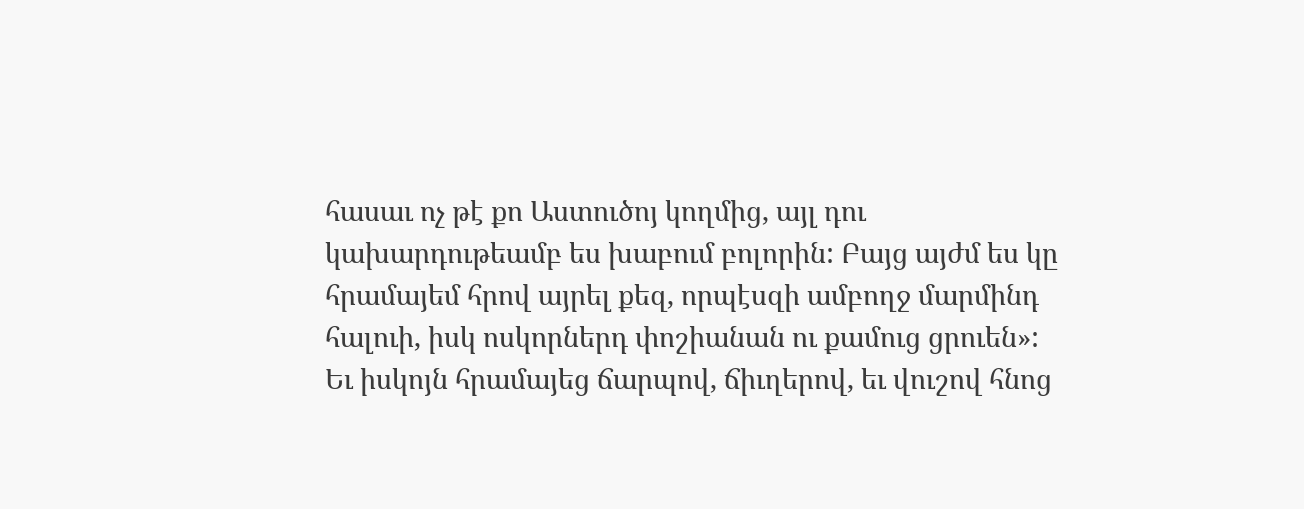հասաւ ոչ թէ քո Աստուծոյ կողմից, այլ դու կախարդութեամբ ես խաբում բոլորին: Բայց այժմ ես կը հրամայեմ հրով այրել քեզ, որպէսզի ամբողջ մարմինդ հալուի, իսկ ոսկորներդ փոշիանան ու քամուց ցրուեն»:
Եւ իսկոյն հրամայեց ճարպով, ճիւղերով, եւ վուշով հնոց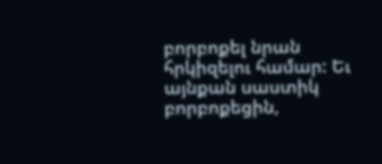բորբոքել նրան հրկիզելու համար: Եւ այնքան սաստիկ բորբոքեցին,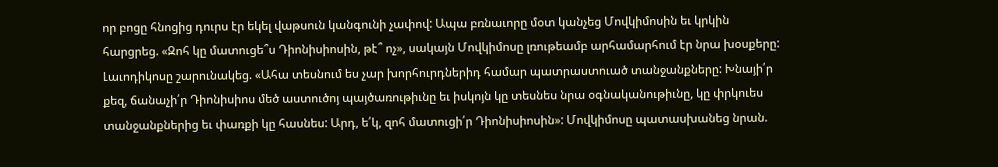որ բոցը հնոցից դուրս էր եկել վաթսուն կանգունի չափով: Ապա բռնաւորը մօտ կանչեց Մովկիմոսին եւ կրկին հարցրեց. «Զոհ կը մատուցե՞ս Դիոնիսիոսին, թէ՞ ոչ», սակայն Մովկիմոսը լռութեամբ արհամարհում էր նրա խօսքերը: Լաւոդիկոսը շարունակեց. «Ահա տեսնում ես չար խորհուրդներիդ համար պատրաստուած տանջանքները: Խնայի՛ր քեզ, ճանաչի՛ր Դիոնիսիոս մեծ աստուծոյ պայծառութիւնը եւ իսկոյն կը տեսնես նրա օգնականութիւնը, կը փրկուես տանջանքներից եւ փառքի կը հասնես: Արդ, ե՛կ, զոհ մատուցի՛ր Դիոնիսիոսին»: Մովկիմոսը պատասխանեց նրան.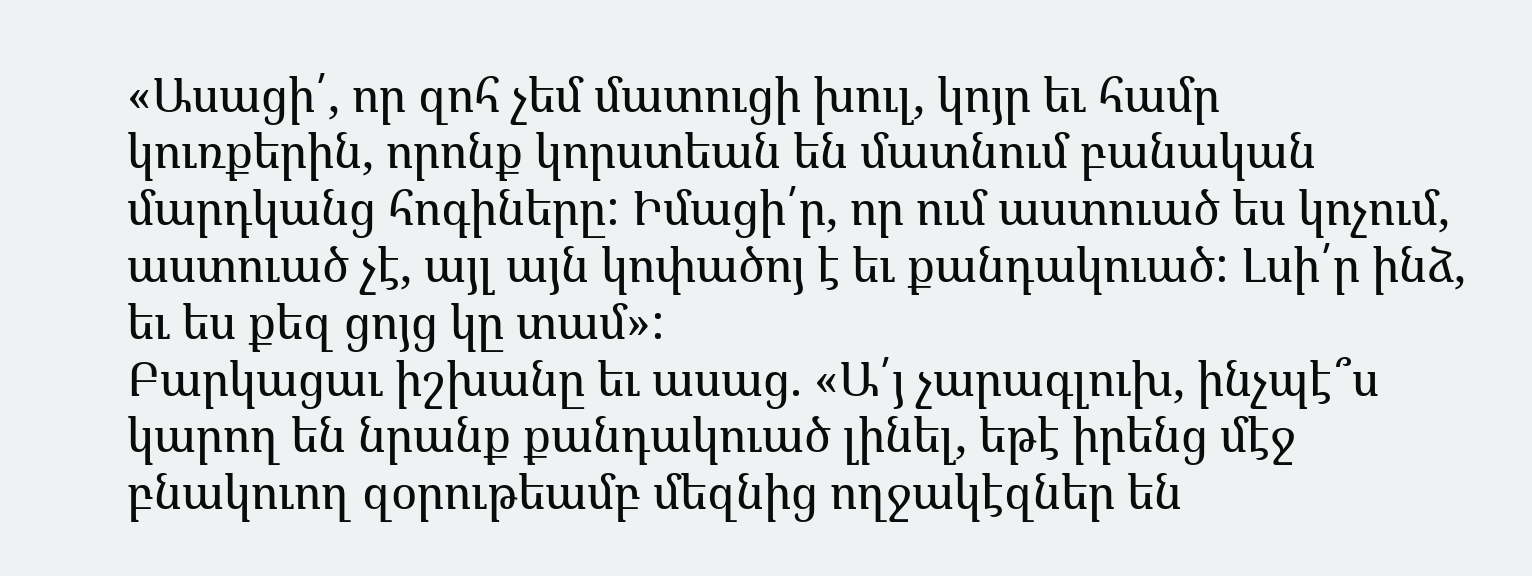«Ասացի՛, որ զոհ չեմ մատուցի խուլ, կոյր եւ համր կուռքերին, որոնք կորստեան են մատնում բանական մարդկանց հոգիները: Իմացի՛ր, որ ում աստուած ես կոչում, աստուած չէ, այլ այն կոփածոյ է եւ քանդակուած: Լսի՛ր ինձ, եւ ես քեզ ցոյց կը տամ»:
Բարկացաւ իշխանը եւ ասաց. «Ա՛յ չարագլուխ, ինչպէ՞ս կարող են նրանք քանդակուած լինել, եթէ իրենց մէջ բնակուող զօրութեամբ մեզնից ողջակէզներ են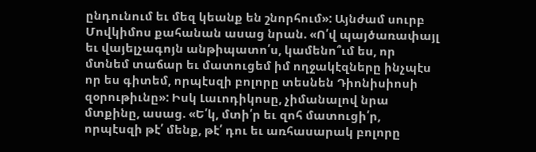ընդունում եւ մեզ կեանք են շնորհում»: Այնժամ սուրբ Մովկիմոս քահանան ասաց նրան. «Ո՛վ պայծառափայլ եւ վայելչագոյն անթիպատո՛ս, կամենո՞ւմ ես, որ մտնեմ տաճար եւ մատուցեմ իմ ողջակէզները ինչպէս որ ես գիտեմ, որպէսզի բոլորը տեսնեն Դիոնիսիոսի զօրութիւնը»: Իսկ Լաւոդիկոսը, չիմանալով նրա մտքինը, ասաց. «Ե՛կ, մտի՛ր եւ զոհ մատուցի՛ր, որպէսզի թէ՛ մենք, թէ՛ դու եւ առհասարակ բոլորը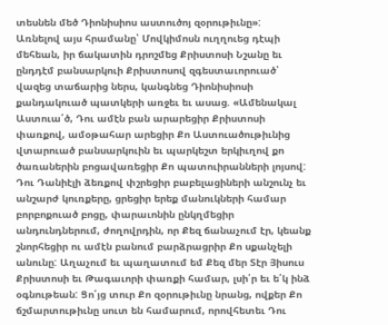տեսնեն մեծ Դիոնիսիոս աստուծոյ զօրութիւնը»:
Առնելով այս հրամանը՝ Մովկիմոսն ուղղուեց դէպի մեհեան, իր ճակատին դրոշմեց Քրիստոսի Նշանը եւ ընդդէմ բանսարկուի Քրիստոսով զգեստաւորուած՝ վազեց տաճարից ներս, կանգնեց Դիոնիսիոսի քանդակուած պատկերի առջեւ եւ ասաց. «Ամենակալ Աստուա՛ծ, Դու ամէն բան արարեցիր Քրիստոսի փառքով, ամօթահար արեցիր Քո Աստուածութիւնից վտարուած բանսարկուին եւ պարկեշտ երկիւղով քո ծառաներին բոցավառեցիր Քո պատուիրանների լոյսով: Դու Դանիէլի ձեռքով փշրեցիր բաբելացիների անշունչ եւ անշարժ կուռքերը, ցրեցիր երեք մանուկների համար բորբոքուած բոցը, փարաւոնին ընկղմեցիր անդունդներում, ժողովրդին, որ Քեզ ճանաչում էր, կեանք շնորհեցիր ու ամէն բանում բարձրացրիր Քո սքանչելի անունը: Աղաչում եւ պաղատում եմ Քեզ մեր Տէր Յիսուս Քրիստոսի եւ Թագաւորի փառքի համար, լսի՛ր եւ ե՛կ ինձ օգնութեան: Ցո՛յց տուր Քո զօրութիւնը նրանց, ովքեր Քո ճշմարտութիւնը սուտ են համարում, որովհետեւ Դու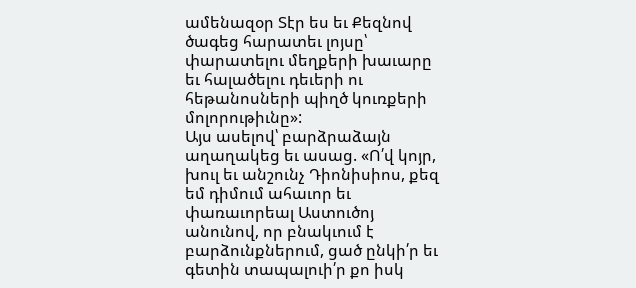ամենազօր Տէր ես եւ Քեզնով ծագեց հարատեւ լոյսը՝ փարատելու մեղքերի խաւարը եւ հալածելու դեւերի ու հեթանոսների պիղծ կուռքերի մոլորութիւնը»:
Այս ասելով՝ բարձրաձայն աղաղակեց եւ ասաց. «Ո՛վ կոյր, խուլ եւ անշունչ Դիոնիսիոս, քեզ եմ դիմում ահաւոր եւ փառաւորեալ Աստուծոյ անունով, որ բնակւում է բարձունքներում, ցած ընկի՛ր եւ գետին տապալուի՛ր քո իսկ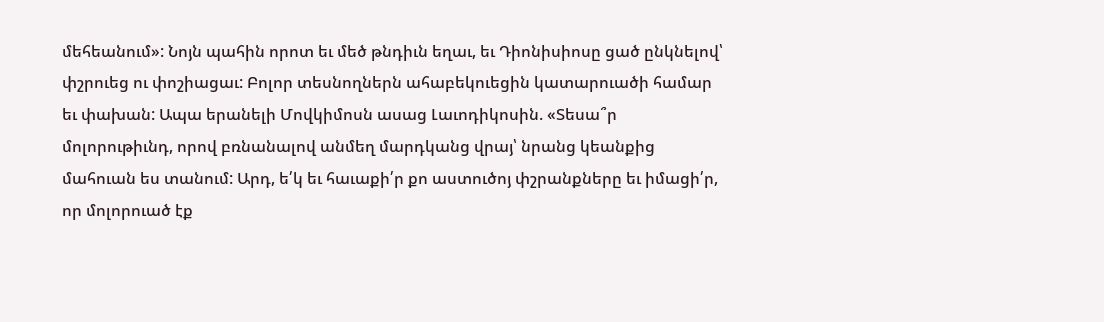մեհեանում»: Նոյն պահին որոտ եւ մեծ թնդիւն եղաւ, եւ Դիոնիսիոսը ցած ընկնելով՝ փշրուեց ու փոշիացաւ: Բոլոր տեսնողներն ահաբեկուեցին կատարուածի համար եւ փախան: Ապա երանելի Մովկիմոսն ասաց Լաւոդիկոսին. «Տեսա՞ր մոլորութիւնդ, որով բռնանալով անմեղ մարդկանց վրայ՝ նրանց կեանքից մահուան ես տանում: Արդ, ե՛կ եւ հաւաքի՛ր քո աստուծոյ փշրանքները եւ իմացի՛ր, որ մոլորուած էք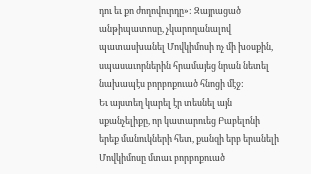դու եւ քո ժողովուրդը»: Զայրացած անթիպատոսը, չկարողանալով պատասխանել Մովկիմոսի ոչ մի խօսքին, սպասաւորներին հրամայեց նրան նետել նախապէս բորբոքուած հնոցի մէջ:
Եւ այստեղ կարել էր տեսնել այն սքանչելիքը, որ կատարուեց Բաբելոնի երեք մանուկների հետ, քանզի երբ երանելի Մովկիմոսը մտաւ բորբոքուած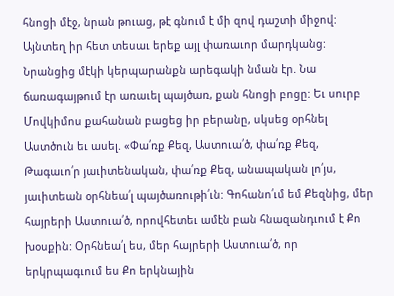հնոցի մէջ, նրան թուաց, թէ գնում է մի զով դաշտի միջով: Այնտեղ իր հետ տեսաւ երեք այլ փառաւոր մարդկանց: Նրանցից մէկի կերպարանքն արեգակի նման էր. Նա ճառագայթում էր առաւել պայծառ, քան հնոցի բոցը: Եւ սուրբ Մովկիմոս քահանան բացեց իր բերանը, սկսեց օրհնել Աստծուն եւ ասել. «Փա՛ռք Քեզ, Աստուա՛ծ, փա՛ռք Քեզ, Թագաւո՛ր յաւիտենական, փա՛ռք Քեզ, անապական լո՛յս, յաւիտեան օրհնեա՛լ պայծառութի՛ւն: Գոհանո՛ւմ եմ Քեզնից, մեր հայրերի Աստուա՛ծ, որովհետեւ ամէն բան հնազանդւում է Քո խօսքին: Օրհնեա՛լ ես, մեր հայրերի Աստուա՛ծ, որ երկրպագւում ես Քո երկնային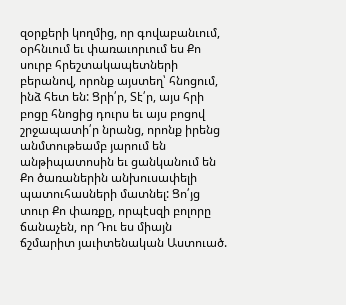զօրքերի կողմից, որ գովաբանւում, օրհնւում եւ փառաւորւում ես Քո սուրբ հրեշտակապետների բերանով, որոնք այստեղ՝ հնոցում, ինձ հետ են: Ցրի՛ր, Տէ՛ր, այս հրի բոցը հնոցից դուրս եւ այս բոցով շրջապատի՛ր նրանց, որոնք իրենց անմտութեամբ յարում են անթիպատոսին եւ ցանկանում են Քո ծառաներին անխուսափելի պատուհասների մատնել: Ցո՛յց տուր Քո փառքը, որպէսզի բոլորը ճանաչեն, որ Դու ես միայն ճշմարիտ յաւիտենական Աստուած.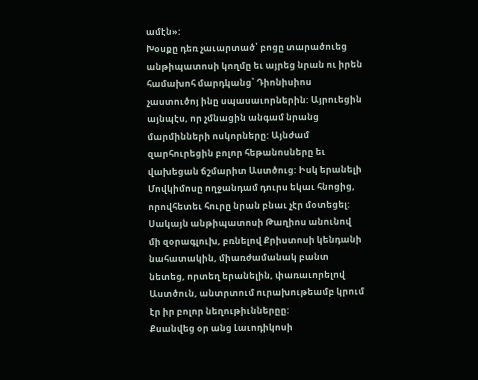ամէն»:
Խօսքը դեռ չաւարտած՝ բոցը տարածուեց անթիպատոսի կողմը եւ այրեց նրան ու իրեն համախոհ մարդկանց՝ Դիոնիսիոս չաստուծոյ ինը սպասաւորներին: Այրուեցին այնպէս, որ չմնացին անգամ նրանց մարմինների ոսկորները: Այնժամ զարհուրեցին բոլոր հեթանոսները եւ վախեցան ճշմարիտ Աստծուց: Իսկ երանելի Մովկիմոսը ողջանդամ դուրս եկաւ հնոցից, որովհետեւ հուրը նրան բնաւ չէր մօտեցել:
Սակայն անթիպատոսի Թաղիոս անունով մի զօրագլուխ, բռնելով Քրիստոսի կենդանի նահատակին, միառժամանակ բանտ նետեց, որտեղ երանելին, փառաւորելով Աստծուն, անտրտում ուրախութեամբ կրում էր իր բոլոր նեղութիւններըը:
Քսանվեց օր անց Լաւոդիկոսի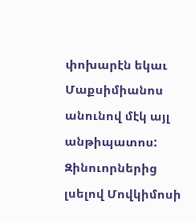փոխարէն եկաւ Մաքսիմիանոս անունով մէկ այլ անթիպատոս: Զինուորներից լսելով Մովկիմոսի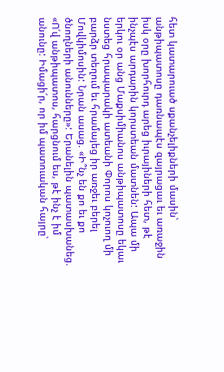հետ կատարուած սքանչելիքների մասին՝ անթիպատոսը դառնապէս զայրացաւ եւ առաջին իսկ օրը խորհուրդ արեց իւրայիների հետ, թէ ինչպէս արդարին կորստեան մատնեն: Ապա մի երկու օր անց Մաքսիմիանոս անթիպատոսը եկաւ նստեց հրապարակի ատեանի Փորոս կոչուող մի բարձր տեղում եւ հրամայեց իր առջեւ բերել Մովկիմոսին: Նրան ասաց. «Ի՞նչ են քո եւ քո ծնողների անունները»: Երանելին պատասխանեց. «Ո՛վ անթիպատոս, հարցնում ես, թէ ինչ է իմ անունը: Իմացի՛ր, որ իմ պատուական հայրը՝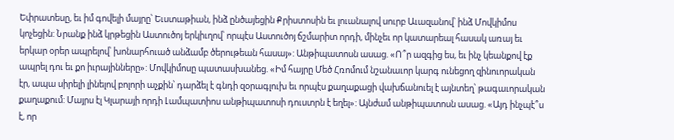Եփրատեսը, եւ իմ գովելի մայրը՝ Եւստաթիան, ինձ ընծայեցին Քրիստոսին եւ լուանալով սուրբ Աւազանով՝ ինձ Մովկիմոս կոչեցին: Նրանք ինձ կրթեցին Աստուծոյ երկիւղով՝ որպէս Աստուծոյ ճշմարիտ որդի, մինչեւ որ կատարեալ հասակ առայ եւ երկար օրեր ապրելով՝ խոնարհուած անձամբ ծերութեան հասայ»: Անթիպատոսն ասաց. «Ո՞ր ազգից ես, եւ ինչ կեանքով էք ապրել դու եւ քո իւրայինները»: Մովկիմոսը պատասխանեց. «Իմ հայրը Մեծ Հռոմում նշանաւոր կարգ ունեցող զինուորական էր, ապա սիրելի լինելով բոլորի աչքին՝ դարձել է գնդի զօրագլուխ եւ որպէս քաղաքացի վախճանուել է այնտեղ՝ թագաւորական քաղաքում: Մայրս էլ Կլարայի որդի Լամպատիոս անթիպատոսի դուստրն է եղել»: Այնժամ անթիպատոսն ասաց. «Այդ ինչպէ՞ս է, որ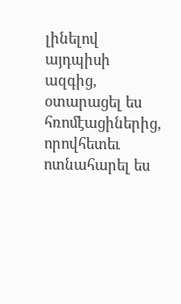լինելով այդպիսի ազգից, օտարացել ես հռոմէացիներից, որովհետեւ ոտնահարել ես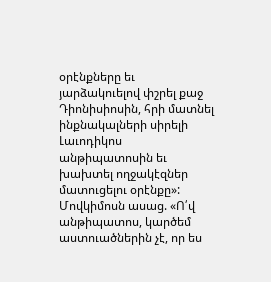օրէնքները եւ յարձակուելով փշրել քաջ Դիոնիսիոսին, հրի մատնել ինքնակալների սիրելի Լաւոդիկոս անթիպատոսին եւ խախտել ողջակէզներ մատուցելու օրէնքը»: Մովկիմոսն ասաց. «Ո՛վ անթիպատոս, կարծեմ աստուածներին չէ, որ ես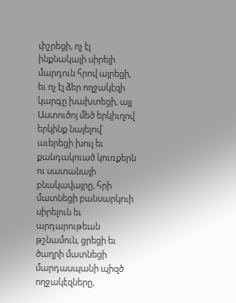փշրեցի, ոչ էլ ինքնակալի սիրելի մարդուն հրով այրեցի, եւ ոչ էլ ձեր ողջակէզի կարգը խախտեցի, այլ Աստուծոյ մեծ երկիւղով երկինք նայելով՝ աւերեցի խուլ եւ քանդակուած կուռքերն ու սատանայի բնակավայրը, հրի մատնեցի բանսարկուի սիրելուն եւ արդարութեան թշնամուն, ցրեցի եւ ծաղրի մատնեցի մարդասպանի պիզծ ողջակէզները,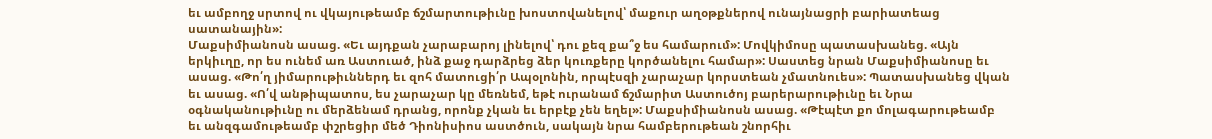եւ ամբողջ սրտով ու վկայութեամբ ճշմարտութիւնը խոստովանելով՝ մաքուր աղօթքներով ունայնացրի բարիատեաց սատանային»:
Մաքսիմիանոսն ասաց. «Եւ այդքան չարաբարոյ լինելով՝ դու քեզ քա՞ջ ես համարում»: Մովկիմոսը պատասխանեց. «Այն երկիւղը, որ ես ունեմ առ Աստուած, ինձ քաջ դարձրեց ձեր կուռքերը կործանելու համար»: Սաստեց նրան Մաքսիմիանոսը եւ ասաց. «Թո՛ղ յիմարութիւններդ եւ զոհ մատուցի՛ր Ապօլոնին, որպէսզի չարաչար կորստեան չմատնուես»: Պատասխանեց վկան եւ ասաց. «Ո՛վ անթիպատոս, ես չարաչար կը մեռնեմ, եթէ ուրանամ ճշմարիտ Աստուծոյ բարերարութիւնը եւ Նրա օգնականութիւնը ու մերձենամ դրանց, որոնք չկան եւ երբէք չեն եղել»: Մաքսիմիանոսն ասաց. «Թէպէտ քո մոլագարութեամբ եւ անզգամութեամբ փշրեցիր մեծ Դիոնիսիոս աստծուն, սակայն նրա համբերութեան շնորհիւ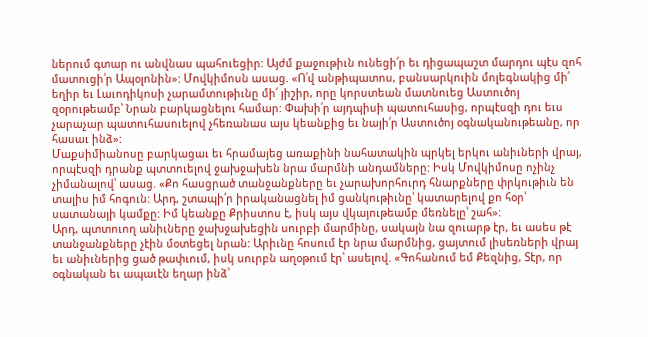ներում գտար ու անվնաս պահուեցիր: Այժմ քաջութիւն ունեցի՛ր եւ դիցապաշտ մարդու պէս զոհ մատուցի՛ր Ապօլոնին»: Մովկիմոսն ասաց. «Ո՛վ անթիպատոս, բանսարկուին մոլեգնակից մի՛ եղիր եւ Լաւոդիկոսի չարամտութիւնը մի՛ յիշիր, որը կորստեան մատնուեց Աստուծոյ զօրութեամբ՝ Նրան բարկացնելու համար: Փախի՛ր այդպիսի պատուհասից, որպէսզի դու եւս չարաչար պատուհասուելով չհեռանաս այս կեանքից եւ նայի՛ր Աստուծոյ օգնականութեանը, որ հասաւ ինձ»:
Մաքսիմիանոսը բարկացաւ եւ հրամայեց առաքինի նահատակին պրկել երկու անիւների վրայ, որպէսզի դրանք պտտուելով ջախջախեն նրա մարմնի անդամները: Իսկ Մովկիմոսը ոչինչ չիմանալով՝ ասաց. «Քո հասցրած տանջանքները եւ չարախորհուրդ հնարքները փրկութիւն են տալիս իմ հոգուն: Արդ, շտապի՛ր իրականացնել իմ ցանկութիւնը՝ կատարելով քո հօր՝ սատանայի կամքը: Իմ կեանքը Քրիստոս է, իսկ այս վկայութեամբ մեռնելը՝ շահ»:
Արդ, պտտուող անիւները ջախջախեցին սուրբի մարմինը, սակայն նա զուարթ էր, եւ ասես թէ տանջանքները չէին մօտեցել նրան: Արիւնը հոսում էր նրա մարմնից, ցայտում լիսեռների վրայ եւ անիւներից ցած թափւում, իսկ սուրբն աղօթում էր՝ ասելով. «Գոհանում եմ Քեզնից, Տէր, որ օգնական եւ ապաւէն եղար ինձ՝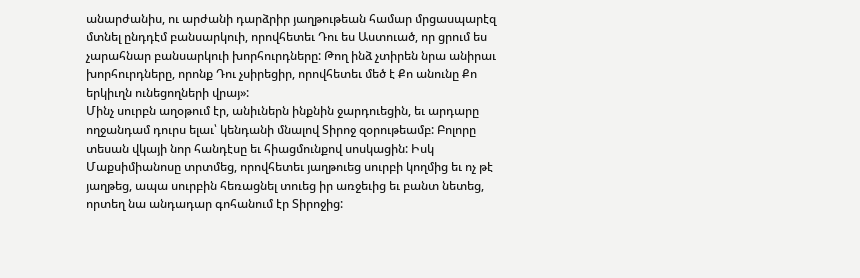անարժանիս, ու արժանի դարձրիր յաղթութեան համար մրցասպարէզ մտնել ընդդէմ բանսարկուի, որովհետեւ Դու ես Աստուած, որ ցրում ես չարահնար բանսարկուի խորհուրդները: Թող ինձ չտիրեն նրա անիրաւ խորհուրդները, որոնք Դու չսիրեցիր, որովհետեւ մեծ է Քո անունը Քո երկիւղն ունեցողների վրայ»:
Մինչ սուրբն աղօթում էր, անիւներն ինքնին ջարդուեցին, եւ արդարը ողջանդամ դուրս ելաւ՝ կենդանի մնալով Տիրոջ զօրութեամբ: Բոլորը տեսան վկայի նոր հանդէսը եւ հիացմունքով սոսկացին: Իսկ Մաքսիմիանոսը տրտմեց, որովհետեւ յաղթուեց սուրբի կողմից եւ ոչ թէ յաղթեց, ապա սուրբին հեռացնել տուեց իր առջեւից եւ բանտ նետեց, որտեղ նա անդադար գոհանում էր Տիրոջից: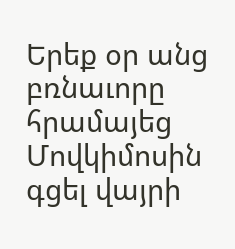Երեք օր անց բռնաւորը հրամայեց Մովկիմոսին գցել վայրի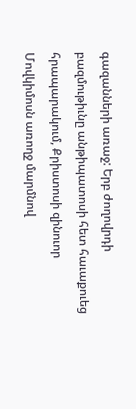գազանների առաջ: Երբ ժողովրդի բազմութիւնը անթիպատոսի հետ հաւաքուեց հրապարակում, Քրիստոսի զինուոր Մովկիմոսն առողջ մարմնով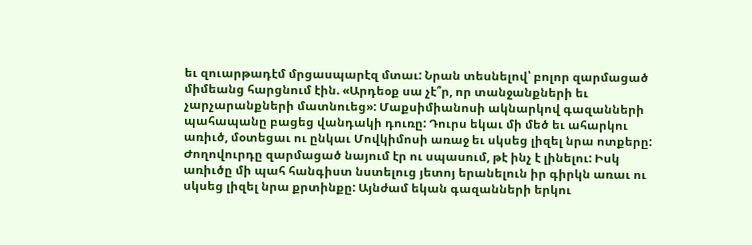եւ զուարթադէմ մրցասպարէզ մտաւ: Նրան տեսնելով՝ բոլոր զարմացած միմեանց հարցնում էին. «Արդեօք սա չէ՞ր, որ տանջանքների եւ չարչարանքների մատնուեց»: Մաքսիմիանոսի ակնարկով գազանների պահապանը բացեց վանդակի դուռը: Դուրս եկաւ մի մեծ եւ ահարկու առիւծ, մօտեցաւ ու ընկաւ Մովկիմոսի առաջ եւ սկսեց լիզել նրա ոտքերը: Ժողովուրդը զարմացած նայում էր ու սպասում, թէ ինչ է լինելու: Իսկ առիւծը մի պահ հանգիստ նստելուց յետոյ երանելուն իր գիրկն առաւ ու սկսեց լիզել նրա քրտինքը: Այնժամ եկան գազանների երկու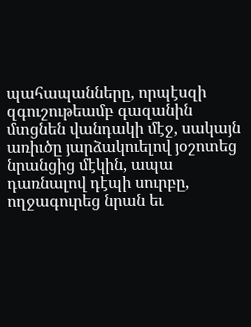պահապանները, որպէսզի զգուշութեամբ գազանին մտցնեն վանդակի մէջ, սակայն առիւծը յարձակուելով յօշոտեց նրանցից մէկին, ապա դառնալով դէպի սուրբը, ողջագուրեց նրան եւ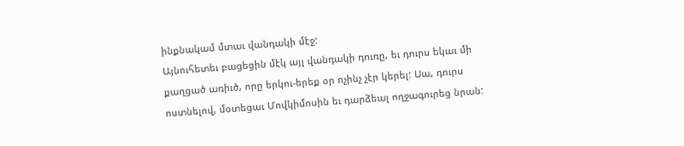ինքնակամ մտաւ վանդակի մէջ:
Այնուհետեւ բացեցին մէկ այլ վանդակի դուռը, եւ դուրս եկաւ մի քաղցած առիւծ, որը երկու-երեք օր ոչինչ չէր կերել: Սա, դուրս ոստնելով, մօտեցաւ Մովկիմոսին եւ դարձեալ ողջագուրեց նրան: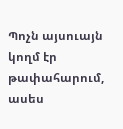Պոչն այսուայն կողմ էր թափահարում, ասես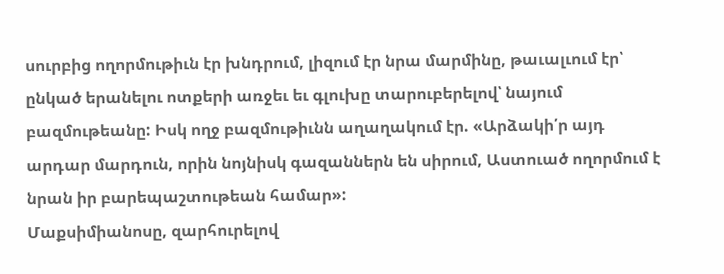սուրբից ողորմութիւն էր խնդրում, լիզում էր նրա մարմինը, թաւալւում էր՝ ընկած երանելու ոտքերի առջեւ եւ գլուխը տարուբերելով՝ նայում բազմութեանը: Իսկ ողջ բազմութիւնն աղաղակում էր. «Արձակի՛ր այդ արդար մարդուն, որին նոյնիսկ գազաններն են սիրում, Աստուած ողորմում է նրան իր բարեպաշտութեան համար»:
Մաքսիմիանոսը, զարհուրելով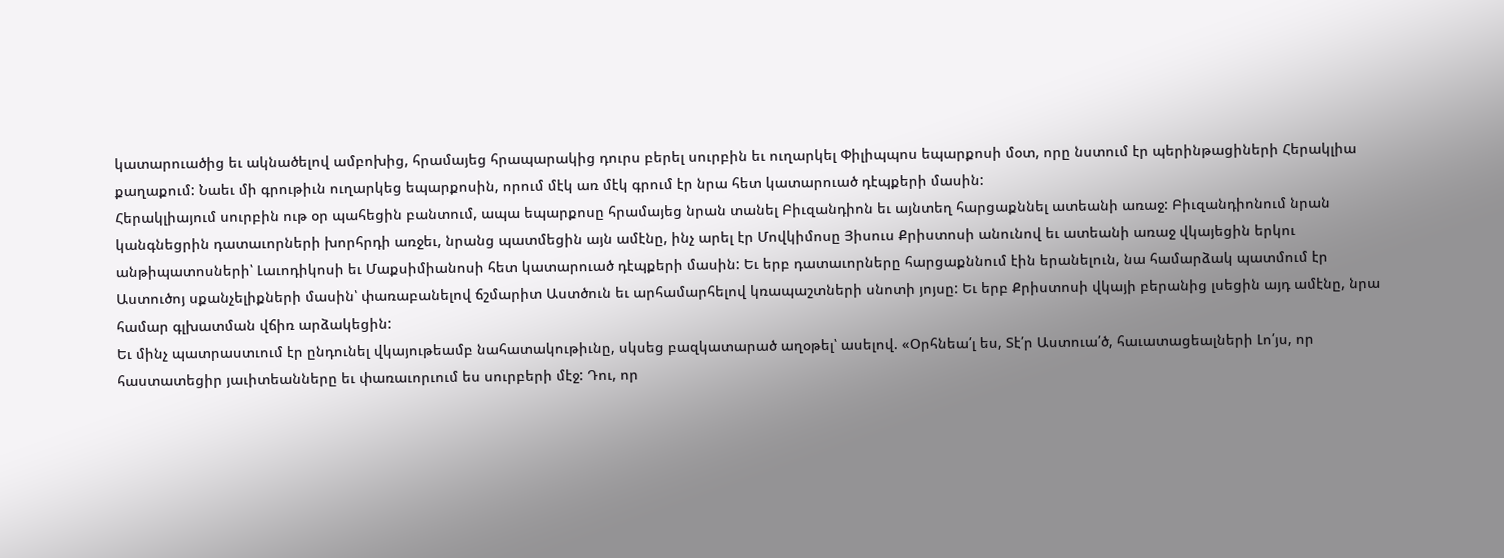կատարուածից եւ ակնածելով ամբոխից, հրամայեց հրապարակից դուրս բերել սուրբին եւ ուղարկել Փիլիպպոս եպարքոսի մօտ, որը նստում էր պերինթացիների Հերակլիա քաղաքում: Նաեւ մի գրութիւն ուղարկեց եպարքոսին, որում մէկ առ մէկ գրում էր նրա հետ կատարուած դէպքերի մասին:
Հերակլիայում սուրբին ութ օր պահեցին բանտում, ապա եպարքոսը հրամայեց նրան տանել Բիւզանդիոն եւ այնտեղ հարցաքննել ատեանի առաջ: Բիւզանդիոնում նրան կանգնեցրին դատաւորների խորհրդի առջեւ, նրանց պատմեցին այն ամէնը, ինչ արել էր Մովկիմոսը Յիսուս Քրիստոսի անունով եւ ատեանի առաջ վկայեցին երկու անթիպատոսների՝ Լաւոդիկոսի եւ Մաքսիմիանոսի հետ կատարուած դէպքերի մասին: Եւ երբ դատաւորները հարցաքննում էին երանելուն, նա համարձակ պատմում էր Աստուծոյ սքանչելիքների մասին՝ փառաբանելով ճշմարիտ Աստծուն եւ արհամարհելով կռապաշտների սնոտի յոյսը: Եւ երբ Քրիստոսի վկայի բերանից լսեցին այդ ամէնը, նրա համար գլխատման վճիռ արձակեցին:
Եւ մինչ պատրաստւում էր ընդունել վկայութեամբ նահատակութիւնը, սկսեց բազկատարած աղօթել՝ ասելով. «Օրհնեա՛լ ես, Տէ՛ր Աստուա՛ծ, հաւատացեալների Լո՛յս, որ հաստատեցիր յաւիտեանները եւ փառաւորւում ես սուրբերի մէջ: Դու, որ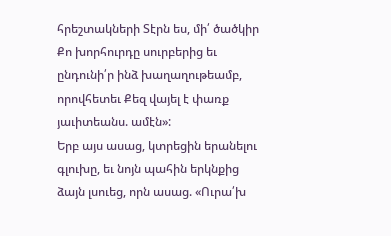հրեշտակների Տէրն ես, մի՛ ծածկիր Քո խորհուրդը սուրբերից եւ ընդունի՛ր ինձ խաղաղութեամբ, որովհետեւ Քեզ վայել է փառք յաւիտեանս. ամէն»:
Երբ այս ասաց, կտրեցին երանելու գլուխը, եւ նոյն պահին երկնքից ձայն լսուեց, որն ասաց. «Ուրա՛խ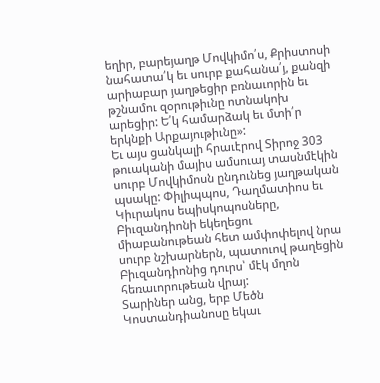եղիր, բարեյաղթ Մովկիմո՛ս, Քրիստոսի նահատա՛կ եւ սուրբ քահանա՛յ, քանզի արիաբար յաղթեցիր բռնաւորին եւ թշնամու զօրութիւնը ոտնակոխ արեցիր: Ե՛կ համարձակ եւ մտի՛ր երկնքի Արքայութիւնը»:
Եւ այս ցանկալի հրաւէրով Տիրոջ 303 թուականի մայիս ամսուայ տասնմէկին սուրբ Մովկիմոսն ընդունեց յաղթական պսակը: Փիլիպպոս, Դաղմատիոս եւ Կիւրակոս եպիսկոպոսները, Բիւզանդիոնի եկեղեցու միաբանութեան հետ ամփոփելով նրա սուրբ նշխարներն, պատուով թաղեցին Բիւզանդիոնից դուրս՝ մէկ մղոն հեռաւորութեան վրայ:
Տարիներ անց, երբ Մեծն Կոստանդիանոսը եկաւ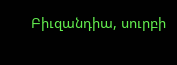Բիւզանդիա, սուրբի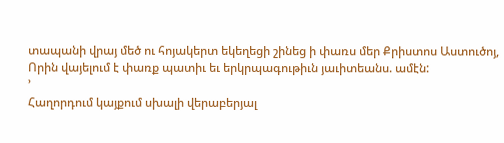տապանի վրայ մեծ ու հոյակերտ եկեղեցի շինեց ի փառս մեր Քրիստոս Աստուծոյ, Որին վայելում է փառք պատիւ եւ երկրպագութիւն յաւիտեանս. ամէն:
՚
Հաղորդում կայքում սխալի վերաբերյալ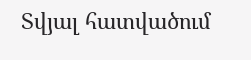Տվյալ հատվածում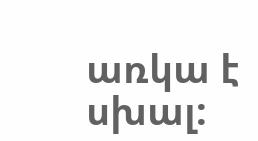առկա է սխալ: